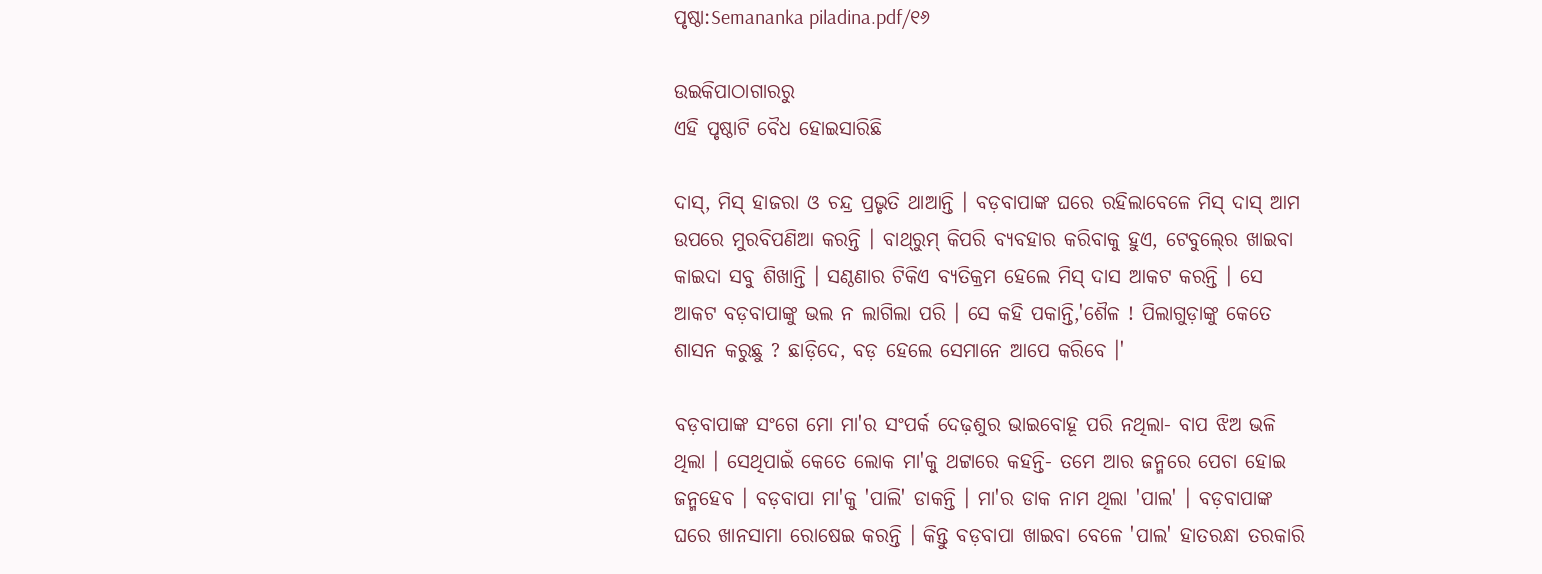ପୃଷ୍ଠା:Semananka piladina.pdf/୧୬

ଉଇକିପାଠାଗାର‌ରୁ
ଏହି ପୃଷ୍ଠାଟି ବୈଧ ହୋଇସାରିଛି

ଦାସ୍‍, ମିସ୍‍ ହାଜରା ଓ ଚନ୍ଦ୍ର ପ୍ରଭୃତି ଥାଆନ୍ତି । ବଡ଼ବାପାଙ୍କ ଘରେ ରହିଲାବେଳେ ମିସ୍‍ ଦାସ୍‍ ଆମ ଉପରେ ମୁରବିପଣିଆ କରନ୍ତି । ବାଥ୍‌ରୁମ୍ କିପରି ବ୍ୟବହାର କରିବାକୁ ହୁଏ, ଟେବୁଲ୍‍ରେ ଖାଇବା କାଇଦା ସବୁ ଶିଖାନ୍ତି । ସଣ୍ଠଣାର ଟିକିଏ ବ୍ୟତିକ୍ରମ ହେଲେ ମିସ୍‍ ଦାସ ଆକଟ କରନ୍ତି । ସେ ଆକଟ ବଡ଼ବାପାଙ୍କୁ ଭଲ ନ ଲାଗିଲା ପରି । ସେ କହି ପକାନ୍ତି,'ଶୈଳ ! ପିଲାଗୁଡ଼ାଙ୍କୁ କେତେ ଶାସନ କରୁଛୁ ? ଛାଡ଼ିଦେ, ବଡ଼ ହେଲେ ସେମାନେ ଆପେ କରିବେ ।'

ବଡ଼ବାପାଙ୍କ ସଂଗେ ମୋ ମା'ର ସଂପର୍କ ଦେଢ଼ଶୁର ଭାଇବୋହୂ ପରି ନଥିଲା- ବାପ ଝିଅ ଭଳି ଥିଲା । ସେଥିପାଇଁ କେତେ ଲୋକ ମା'କୁ ଥଟ୍ଟାରେ କହନ୍ତି- ତମେ ଆର ଜନ୍ମରେ ପେଚା ହୋଇ ଜନ୍ମହେବ । ବଡ଼ବାପା ମା'କୁ 'ପାଲି' ଡାକନ୍ତି । ମା'ର ଡାକ ନାମ ଥିଲା 'ପାଲ' । ବଡ଼ବାପାଙ୍କ ଘରେ ଖାନସାମା ରୋଷେଇ କରନ୍ତି । କିନ୍ତୁ ବଡ଼ବାପା ଖାଇବା ବେଳେ 'ପାଲ' ହାତରନ୍ଧା ତରକାରି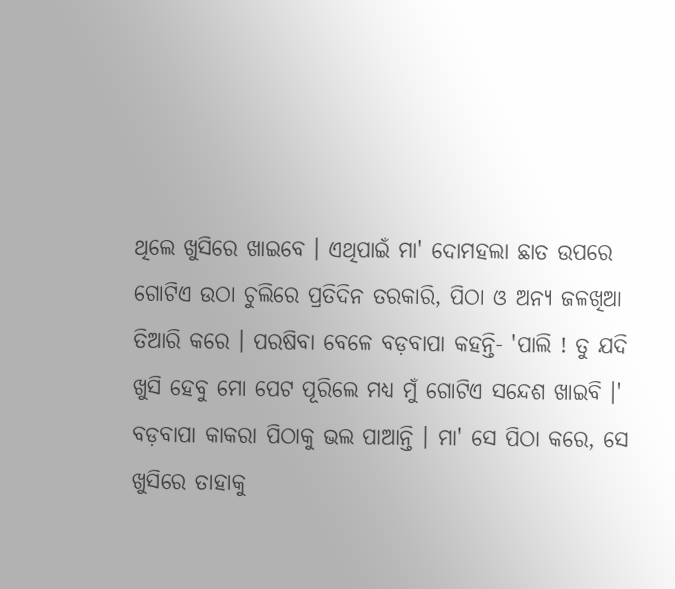ଥିଲେ ଖୁସିରେ ଖାଇବେ । ଏଥିପାଇଁ ମା' ଦୋମହଲା ଛାତ ଉପରେ ଗୋଟିଏ ଉଠା ଚୁଲିରେ ପ୍ରତିଦିନ ତରକାରି, ପିଠା ଓ ଅନ୍ୟ ଜଳଖିଆ ତିଆରି କରେ । ପରଷିବା ବେଳେ ବଡ଼ବାପା କହନ୍ତି- 'ପାଲି ! ତୁ ଯଦି ଖୁସି ହେବୁ ମୋ ପେଟ ପୂରିଲେ ମଧ୍ୟ ମୁଁ ଗୋଟିଏ ସନ୍ଦେଶ ଖାଇବି ।' ବଡ଼ବାପା କାକରା ପିଠାକୁ ଭଲ ପାଆନ୍ତି । ମା' ସେ ପିଠା କରେ, ସେ ଖୁସିରେ ତାହାକୁ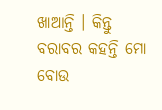ଖାଆନ୍ତି । କିନ୍ତୁ ବରାବର କହନ୍ତି ମୋ ବୋଉ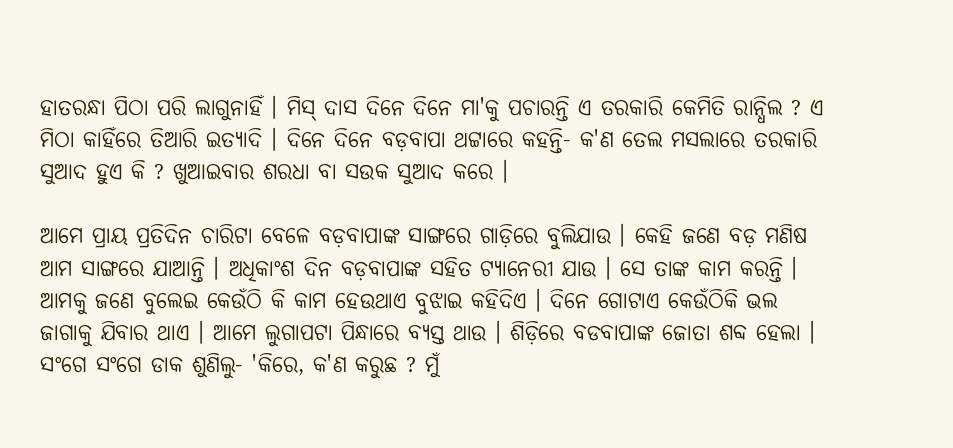ହାତରନ୍ଧା ପିଠା ପରି ଲାଗୁନାହିଁ । ମିସ୍‍ ଦାସ ଦିନେ ଦିନେ ମା'କୁ ପଚାରନ୍ତି ଏ ତରକାରି କେମିତି ରାନ୍ଧିଲ ? ଏ ମିଠା କାହିଁରେ ତିଆରି ଇତ୍ୟାଦି । ଦିନେ ଦିନେ ବଡ଼ବାପା ଥଟ୍ଟାରେ କହନ୍ତି- କ'ଣ ତେଲ ମସଲାରେ ତରକାରି ସୁଆଦ ହୁଏ କି ? ଖୁଆଇବାର ଶରଧା ବା ସଉକ ସୁଆଦ କରେ ।

ଆମେ ପ୍ରାୟ ପ୍ରତିଦିନ ଚାରିଟା ବେଳେ ବଡ଼ବାପାଙ୍କ ସାଙ୍ଗରେ ଗାଡ଼ିରେ ବୁଲିଯାଉ । କେହି ଜଣେ ବଡ଼ ମଣିଷ ଆମ ସାଙ୍ଗରେ ଯାଆନ୍ତି । ଅଧିକାଂଶ ଦିନ ବଡ଼ବାପାଙ୍କ ସହିତ ଟ୍ୟାନେରୀ ଯାଉ । ସେ ତାଙ୍କ କାମ କରନ୍ତି । ଆମକୁ ଜଣେ ବୁଲେଇ କେଉଁଠି କି କାମ ହେଉଥାଏ ବୁଝାଇ କହିଦିଏ । ଦିନେ ଗୋଟାଏ କେଉଁଠିକି ଭଲ ଜାଗାକୁ ଯିବାର ଥାଏ । ଆମେ ଲୁଗାପଟା ପିନ୍ଧାରେ ବ୍ୟସ୍ତ ଥାଉ । ଶିଡ଼ିରେ ବଡବାପାଙ୍କ ଜୋତା ଶବ୍ଦ ହେଲା । ସଂଗେ ସଂଗେ ଡାକ ଶୁଣିଲୁ- 'କିରେ, କ'ଣ କରୁଛ ? ମୁଁ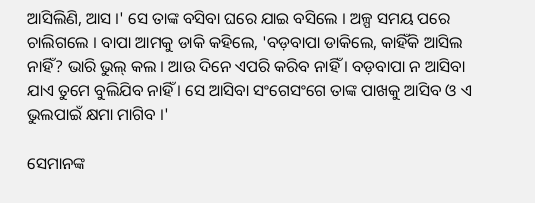ଆସିଲିଣି, ଆସ ।' ସେ ତାଙ୍କ ବସିବା ଘରେ ଯାଇ ବସିଲେ । ଅଳ୍ପ ସମୟ ପରେ ଚାଲିଗଲେ । ବାପା ଆମକୁ ଡାକି କହିଲେ, 'ବଡ଼ବାପା ଡାକିଲେ, କାହିଁକି ଆସିଲ ନାହିଁ? ଭାରି ଭୁଲ୍‍ କଲ । ଆଉ ଦିନେ ଏପରି କରିବ ନାହିଁ । ବଡ଼ବାପା ନ ଆସିବା ଯାଏ ତୁମେ ବୁଲିଯିବ ନାହିଁ । ସେ ଆସିବା ସଂଗେସଂଗେ ତାଙ୍କ ପାଖକୁ ଆସିବ ଓ ଏ ଭୁଲପାଇଁ କ୍ଷମା ମାଗିବ ।'

ସେମାନଙ୍କ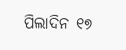ପିଲାଦିନ ୧୭